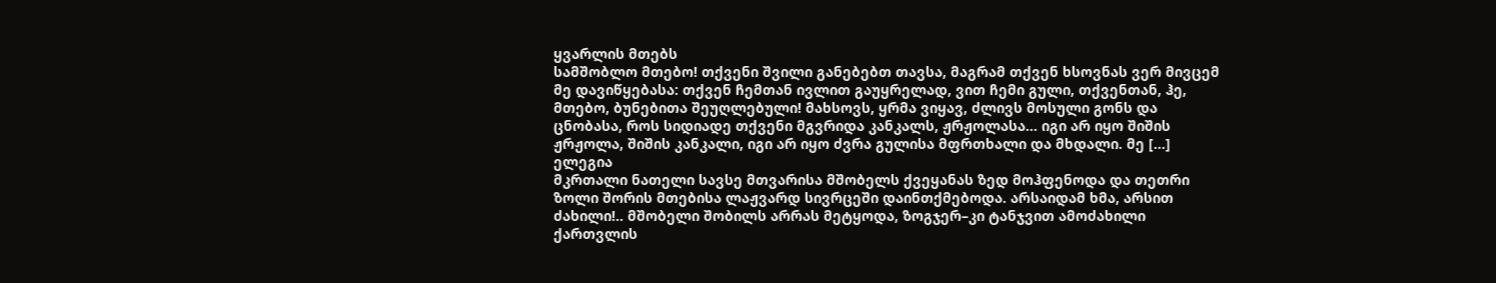ყვარლის მთებს
სამშობლო მთებო! თქვენი შვილი განებებთ თავსა, მაგრამ თქვენ ხსოვნას ვერ მივცემ მე დავიწყებასა: თქვენ ჩემთან ივლით გაუყრელად, ვით ჩემი გული, თქვენთან, ჰე, მთებო, ბუნებითა შეუღლებული! მახსოვს, ყრმა ვიყავ, ძლივს მოსული გონს და ცნობასა, როს სიდიადე თქვენი მგვრიდა კანკალს, ჟრჟოლასა… იგი არ იყო შიშის ჟრჟოლა, შიშის კანკალი, იგი არ იყო ძვრა გულისა მფრთხალი და მხდალი. მე […]
ელეგია
მკრთალი ნათელი სავსე მთვარისა მშობელს ქვეყანას ზედ მოჰფენოდა და თეთრი ზოლი შორის მთებისა ლაჟვარდ სივრცეში დაინთქმებოდა. არსაიდამ ხმა, არსით ძახილი!.. მშობელი შობილს არრას მეტყოდა, ზოგჯერ–კი ტანჯვით ამოძახილი ქართვლის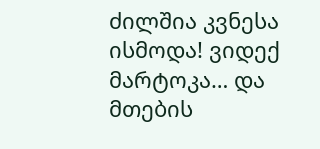ძილშია კვნესა ისმოდა! ვიდექ მარტოკა… და მთების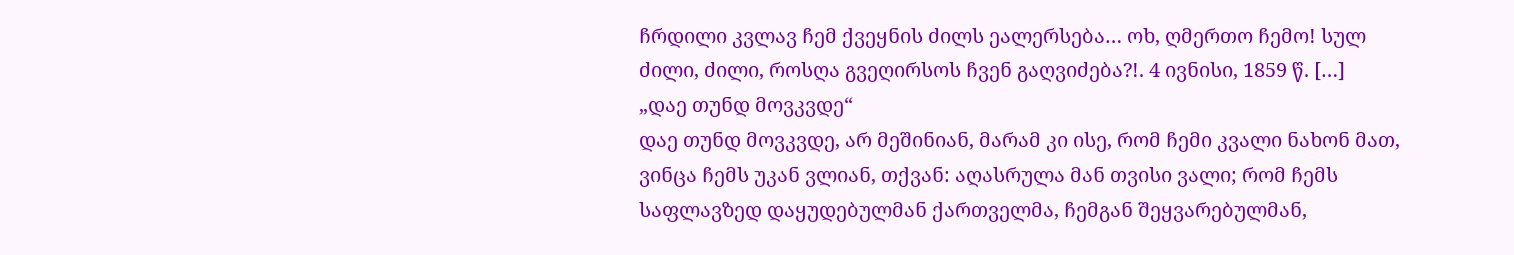ჩრდილი კვლავ ჩემ ქვეყნის ძილს ეალერსება… ოხ, ღმერთო ჩემო! სულ ძილი, ძილი, როსღა გვეღირსოს ჩვენ გაღვიძება?!. 4 ივნისი, 1859 წ. […]
„დაე თუნდ მოვკვდე“
დაე თუნდ მოვკვდე, არ მეშინიან, მარამ კი ისე, რომ ჩემი კვალი ნახონ მათ, ვინცა ჩემს უკან ვლიან, თქვან: აღასრულა მან თვისი ვალი; რომ ჩემს საფლავზედ დაყუდებულმან ქართველმა, ჩემგან შეყვარებულმან,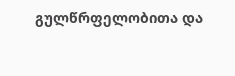გულწრფელობითა და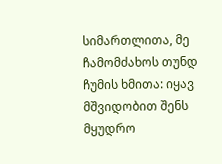სიმართლითა, მე ჩამომძახოს თუნდ ჩუმის ხმითა: იყავ მშვიდობით შენს მყუდრო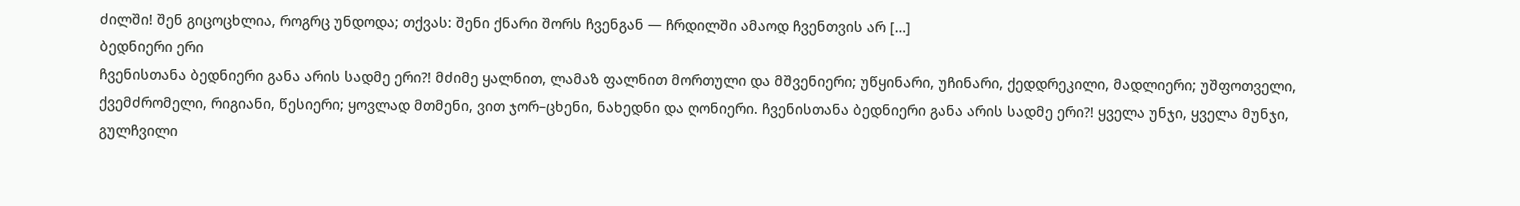ძილში! შენ გიცოცხლია, როგრც უნდოდა; თქვას: შენი ქნარი შორს ჩვენგან — ჩრდილში ამაოდ ჩვენთვის არ […]
ბედნიერი ერი
ჩვენისთანა ბედნიერი განა არის სადმე ერი?! მძიმე ყალნით, ლამაზ ფალნით მორთული და მშვენიერი; უწყინარი, უჩინარი, ქედდრეკილი, მადლიერი; უშფოთველი, ქვემძრომელი, რიგიანი, წესიერი; ყოვლად მთმენი, ვით ჯორ–ცხენი, ნახედნი და ღონიერი. ჩვენისთანა ბედნიერი განა არის სადმე ერი?! ყველა უნჯი, ყველა მუნჯი, გულჩვილი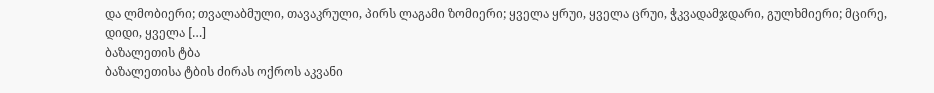და ლმობიერი; თვალაბმული, თავაკრული, პირს ლაგამი ზომიერი; ყველა ყრუი, ყველა ცრუი, ჭკვადამჯდარი, გულხმიერი; მცირე, დიდი, ყველა […]
ბაზალეთის ტბა
ბაზალეთისა ტბის ძირას ოქროს აკვანი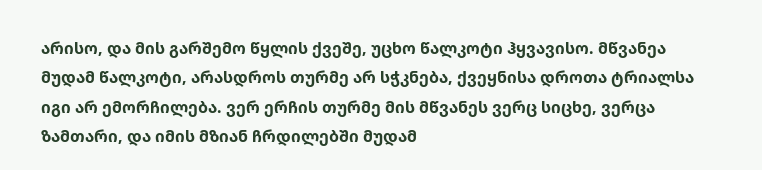არისო, და მის გარშემო წყლის ქვეშე, უცხო წალკოტი ჰყვავისო. მწვანეა მუდამ წალკოტი, არასდროს თურმე არ სჭკნება, ქვეყნისა დროთა ტრიალსა იგი არ ემორჩილება. ვერ ერჩის თურმე მის მწვანეს ვერც სიცხე, ვერცა ზამთარი, და იმის მზიან ჩრდილებში მუდამ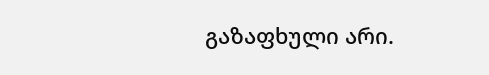გაზაფხული არი.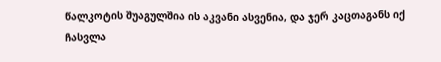წალკოტის შუაგულშია ის აკვანი ასვენია, და ჯერ კაცთაგანს იქ ჩასვლა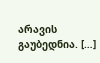არავის გაუბედნია. […]